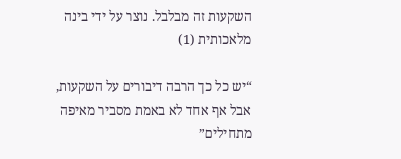השקעות זה מבלבל. נוצר על ידי בינה מלאכותית (1)

“יש כל כך הרבה דיבורים על השקעות, אבל אף אחד לא באמת מסביר מאיפה מתחילים”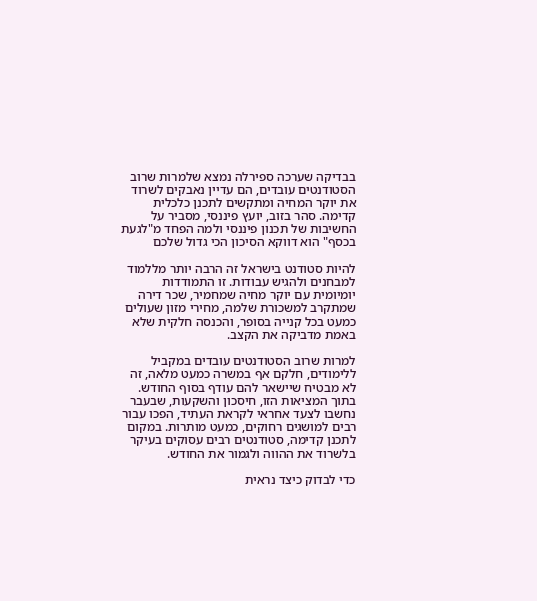בבדיקה שערכה ספירלה נמצא שלמרות שרוב הסטודנטים עובדים, הם עדיין נאבקים לשרוד את יוקר המחיה ומתקשים לתכנן כלכלית קדימה. סהר בזוב, יועץ פיננסי, מסביר על החשיבות של תכנון פיננסי ולמה הפחד מ"לגעת בכסף" הוא דווקא הסיכון הכי גדול שלכם

להיות סטודנט בישראל זה הרבה יותר מללמוד למבחנים ולהגיש עבודות. זו התמודדות יומיומית עם יוקר מחיה שמחמיר, שכר דירה שמתקרב למשכורת שלמה, מחירי מזון שעולים כמעט בכל קנייה בסופר, והכנסה חלקית שלא באמת מדביקה את הקצב.

למרות שרוב הסטודנטים עובדים במקביל ללימודים, חלקם אף במשרה כמעט מלאה, זה לא מבטיח שיישאר להם עודף בסוף החודש. בתוך המציאות הזו, חיסכון והשקעות, שבעבר נחשבו לצעד אחראי לקראת העתיד, הפכו עבור רבים למושגים רחוקים, כמעט מותרות. במקום לתכנן קדימה, סטודנטים רבים עסוקים בעיקר בלשרוד את ההווה ולגמור את החודש.

כדי לבדוק כיצד נראית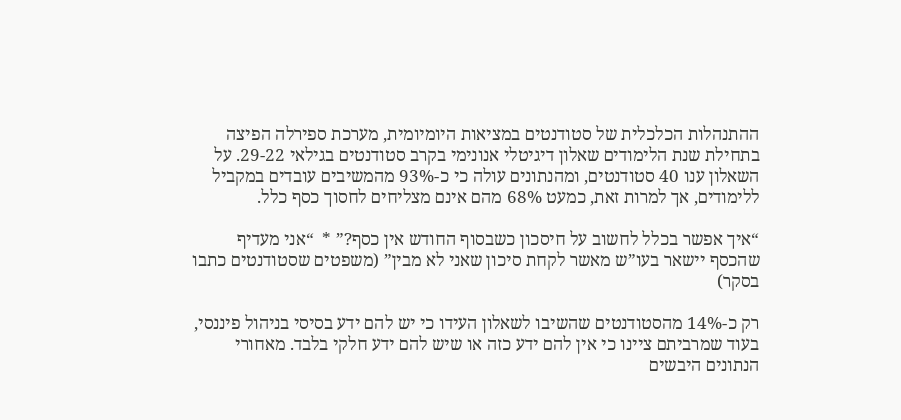ההתנהלות הכלכלית של סטודנטים במציאות היומיומית, מערכת ספירלה הפיצה בתחילת שנת הלימודים שאלון דיגיטלי אנונימי בקרב סטודנטים בגילאי 29-22. על השאלון ענו 40 סטודנטים, ומהנתונים עולה כי כ-93% מהמשיבים עובדים במקביל ללימודים, אך למרות זאת, כמעט 68% מהם אינם מצליחים לחסוך כסף כלל.

“איך אפשר בכלל לחשוב על חיסכון כשבסוף החודש אין כסף?” *  “אני מעדיף שהכסף יישאר בעו”ש מאשר לקחת סיכון שאני לא מבין” (משפטים שסטודנטים כתבו בסקר)

רק כ-14% מהסטודנטים שהשיבו לשאלון העידו כי יש להם ידע בסיסי בניהול פיננסי, בעוד שמרביתם ציינו כי אין להם ידע כזה או שיש להם ידע חלקי בלבד. מאחורי הנתונים היבשים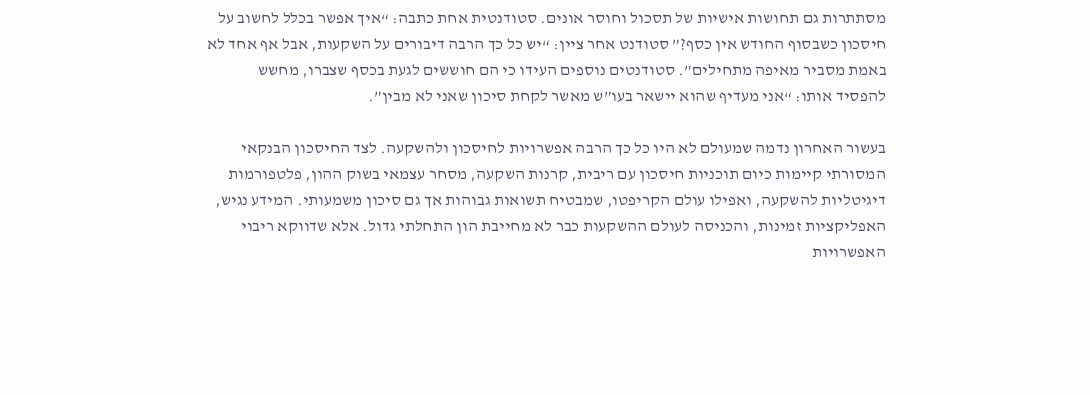מסתתרות גם תחושות אישיות של תסכול וחוסר אונים. סטודנטית אחת כתבה: “איך אפשר בכלל לחשוב על חיסכון כשבסוף החודש אין כסף?” סטודנט אחר ציין: “יש כל כך הרבה דיבורים על השקעות, אבל אף אחד לא באמת מסביר מאיפה מתחילים”. סטודנטים נוספים העידו כי הם חוששים לגעת בכסף שצברו, מחשש להפסיד אותו: “אני מעדיף שהוא יישאר בעו”ש מאשר לקחת סיכון שאני לא מבין”.

בעשור האחרון נדמה שמעולם לא היו כל כך הרבה אפשרויות לחיסכון ולהשקעה. לצד החיסכון הבנקאי המסורתי קיימות כיום תוכניות חיסכון עם ריבית, קרנות השקעה, מסחר עצמאי בשוק ההון, פלטפורמות דיגיטליות להשקעה, ואפילו עולם הקריפטו, שמבטיח תשואות גבוהות אך גם סיכון משמעותי. המידע נגיש, האפליקציות זמינות, והכניסה לעולם ההשקעות כבר לא מחייבת הון התחלתי גדול. אלא שדווקא ריבוי האפשרויות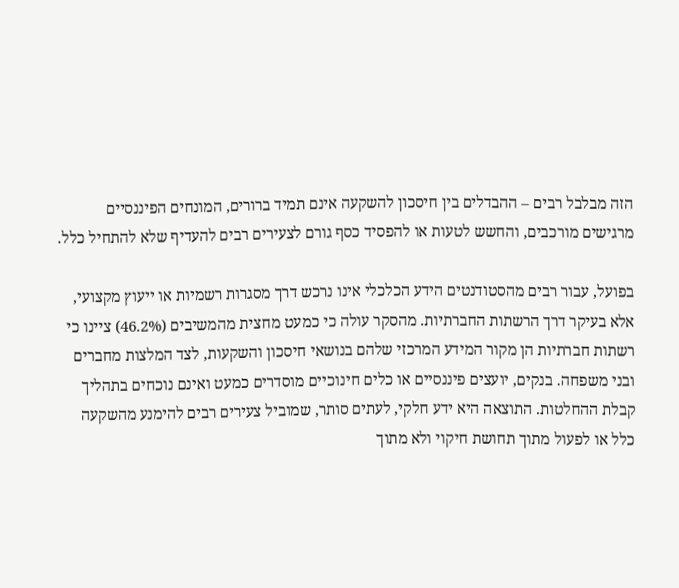הזה מבלבל רבים – ההבדלים בין חיסכון להשקעה אינם תמיד ברורים, המונחים הפיננסיים מרגישים מורכבים, והחשש לטעות או להפסיד כסף גורם לצעירים רבים להעדיף שלא להתחיל כלל.

בפועל, עבור רבים מהסטודנטים הידע הכלכלי אינו נרכש דרך מסגרות רשמיות או ייעוץ מקצועי, אלא בעיקר דרך הרשתות החברתיות. מהסקר עולה כי כמעט מחצית מהמשיבים (46.2%) ציינו כי רשתות חברתיות הן מקור המידע המרכזי שלהם בנושאי חיסכון והשקעות, לצד המלצות מחברים ובני משפחה. בנקים, יועצים פיננסיים או כלים חינוכיים מוסדרים כמעט ואינם נוכחים בתהליך קבלת ההחלטות. התוצאה היא ידע חלקי, לעתים סותר, שמוביל צעירים רבים להימנע מהשקעה כלל או לפעול מתוך תחושת חיקוי ולא מתוך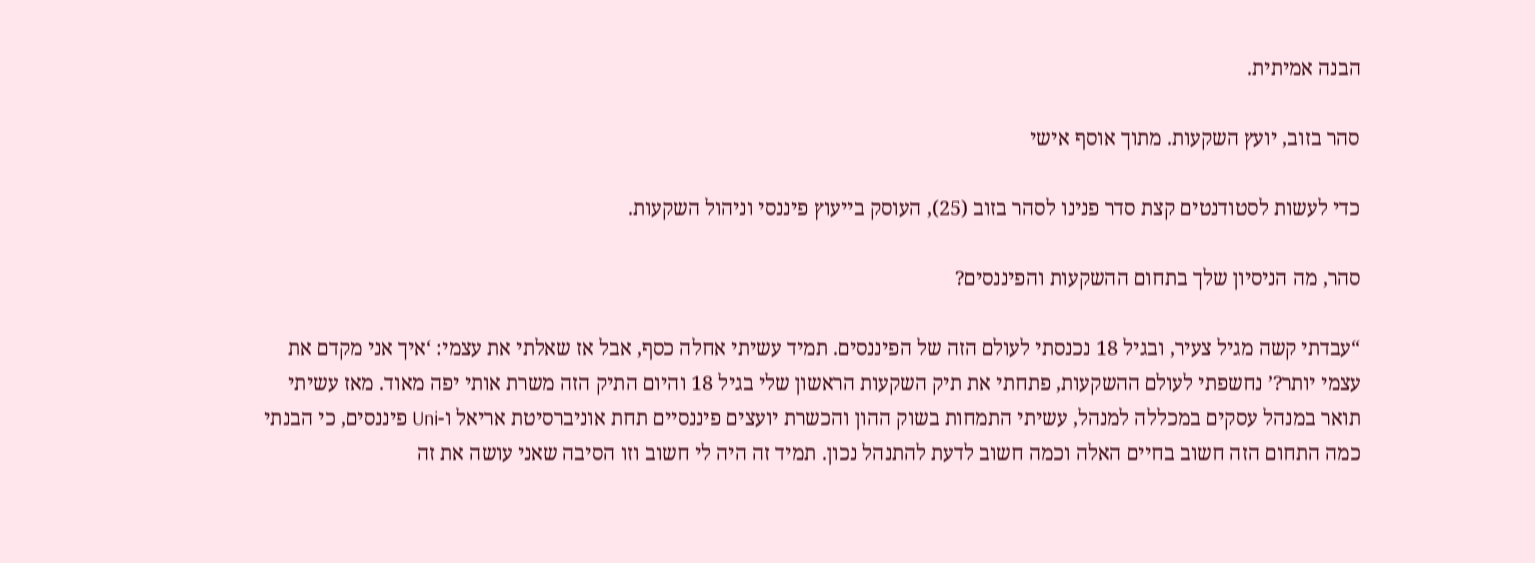הבנה אמיתית.

סהר בזוב, יועץ השקעות. מתוך אוסף אישי

כדי לעשות לסטודנטים קצת סדר פנינו לסהר בזוב (25), העוסק בייעוץ פיננסי וניהול השקעות.

סהר, מה הניסיון שלך בתחום ההשקעות והפיננסים?

“עבדתי קשה מגיל צעיר, ובגיל 18 נכנסתי לעולם הזה של הפיננסים. תמיד עשיתי אחלה כסף, אבל אז שאלתי את עצמי: ‘איך אני מקדם את עצמי יותר?’ נחשפתי לעולם ההשקעות, פתחתי את תיק השקעות הראשון שלי בגיל 18 והיום התיק הזה משרת אותי יפה מאוד. מאז עשיתי תואר במנהל עסקים במכללה למנהל, עשיתי התמחות בשוק ההון והכשרת יועצים פיננסיים תחת אוניברסיטת אריאל ו-Uni פיננסים, כי הבנתי כמה התחום הזה חשוב בחיים האלה וכמה חשוב לדעת להתנהל נכון. תמיד זה היה לי חשוב וזו הסיבה שאני עושה את זה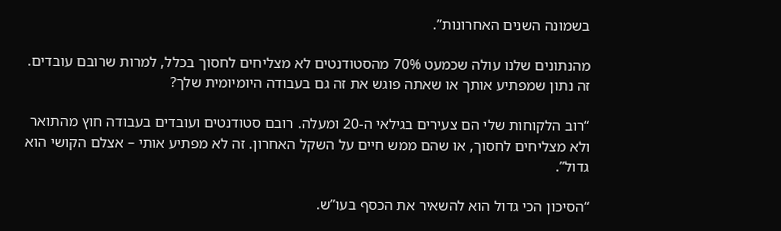בשמונה השנים האחרונות”.

מהנתונים שלנו עולה שכמעט 70% מהסטודנטים לא מצליחים לחסוך בכלל, למרות שרובם עובדים. זה נתון שמפתיע אותך או שאתה פוגש את זה גם בעבודה היומיומית שלך?

“רוב הלקוחות שלי הם צעירים בגילאי ה-20 ומעלה. רובם סטודנטים ועובדים בעבודה חוץ מהתואר ולא מצליחים לחסוך, או שהם ממש חיים על השקל האחרון. זה לא מפתיע אותי – אצלם הקושי הוא גדול”.

“הסיכון הכי גדול הוא להשאיר את הכסף בעו”ש.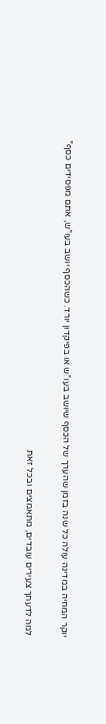יוקר המחיה במדינה עולה כל שנה בזמן שהערך של הכסף שיושב בעו”ש או בפיקדון יורד. כשהכסף יושב בעו”ש, אתם מפסידים כסף”

למה לדעתך צעירים עובדים, מתאמצים ובכל זאת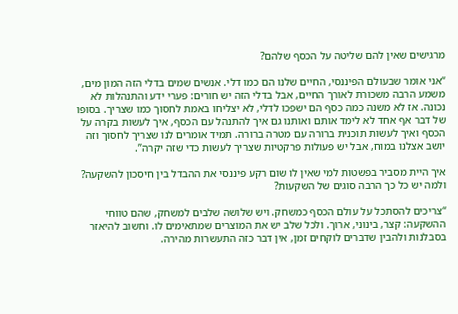מרגישים שאין להם שליטה על הכסף שלהם?

“אני אומר שבעולם הפיננסי, החיים שלנו הם כמו דלי. אנשים שמים בדלי הזה המון מים, משמע הרבה משכורת לאורך החיים, אבל בדלי הזה יש חורים: פערי ידע והתנהלות לא נכונה. אז לא משנה כמה כסף הם ישפכו לדלי, לא יצליחו באמת לחסוך כמו שצריך. בסופו של דבר אף אחד לא לימד אותם ואותנו גם איך להתנהל עם הכסף, איך לעשות בקרה על הכסף ואיך לעשות תוכנית ברורה עם מטרה ברורה. תמיד אומרים לנו שצריך לחסוך וזה יושב אצלנו במוח, אבל יש פעולות פרקטיות שצריך לעשות כדי שזה יקרה”.

איך היית מסביר בפשטות למי שאין לו שום רקע פיננסי את ההבדל בין חיסכון להשקעה? ולמה יש כל כך הרבה סוגים של השקעות?

“צריכים להסתכל על עולם הכסף כמשחק. ויש שלושה שלבים למשחק, שהם טווחי ההשקעה: קצר, בינוני, ארוך. ולכל שלב יש את המוצרים שמתאימים לו. וחשוב להיאזר בסבלנות ולהבין שדברים לוקחים זמן, אין דבר כזה התעשרות מהירה.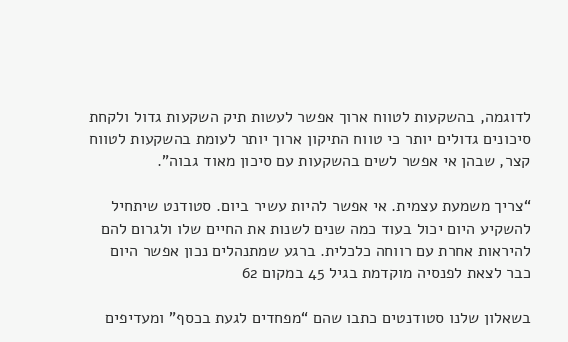לדוגמה, בהשקעות לטווח ארוך אפשר לעשות תיק השקעות גדול ולקחת סיכונים גדולים יותר כי טווח התיקון ארוך יותר לעומת בהשקעות לטווח קצר, שבהן אי אפשר לשים בהשקעות עם סיכון מאוד גבוה”.

“צריך משמעת עצמית. אי אפשר להיות עשיר ביום. סטודנט שיתחיל להשקיע היום יכול בעוד כמה שנים לשנות את החיים שלו ולגרום להם להיראות אחרת עם רווחה כלכלית. ברגע שמתנהלים נכון אפשר היום כבר לצאת לפנסיה מוקדמת בגיל 45 במקום 62

בשאלון שלנו סטודנטים כתבו שהם “מפחדים לגעת בכסף” ומעדיפים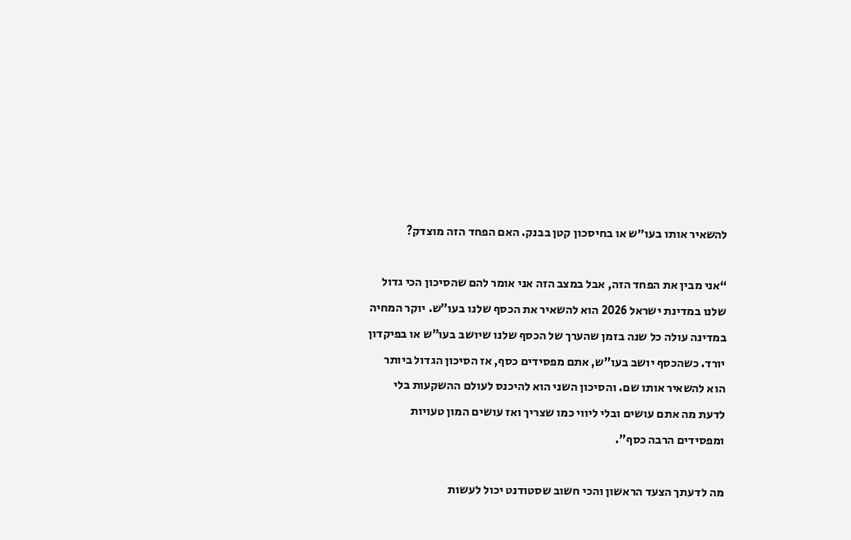להשאיר אותו בעו״ש או בחיסכון קטן בבנק. האם הפחד הזה מוצדק?

“אני מבין את הפחד הזה, אבל במצב הזה אני אומר להם שהסיכון הכי גדול שלנו במדינת ישראל 2026 הוא להשאיר את הכסף שלנו בעו”ש. יוקר המחיה במדינה עולה כל שנה בזמן שהערך של הכסף שלנו שיושב בעו”ש או בפיקדון יורד. כשהכסף יושב בעו”ש, אתם מפסידים כסף, אז הסיכון הגדול ביותר הוא להשאיר אותו שם. והסיכון השני הוא להיכנס לעולם ההשקעות בלי לדעת מה אתם עושים ובלי ליווי כמו שצריך ואז עושים המון טעויות ומפסידים הרבה כסף”.

מה לדעתך הצעד הראשון והכי חשוב שסטודנט יכול לעשות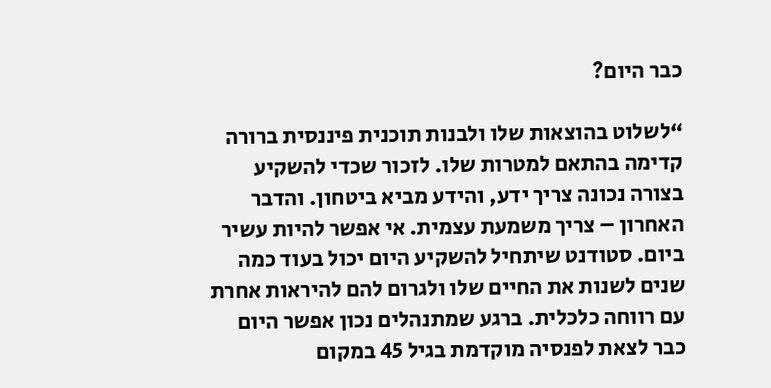כבר היום?

“לשלוט בהוצאות שלו ולבנות תוכנית פיננסית ברורה קדימה בהתאם למטרות שלו. לזכור שכדי להשקיע בצורה נכונה צריך ידע, והידע מביא ביטחון. והדבר האחרון – צריך משמעת עצמית. אי אפשר להיות עשיר ביום. סטודנט שיתחיל להשקיע היום יכול בעוד כמה שנים לשנות את החיים שלו ולגרום להם להיראות אחרת עם רווחה כלכלית. ברגע שמתנהלים נכון אפשר היום כבר לצאת לפנסיה מוקדמת בגיל 45 במקום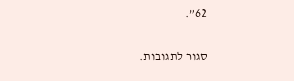62”.

סגור לתגובות.